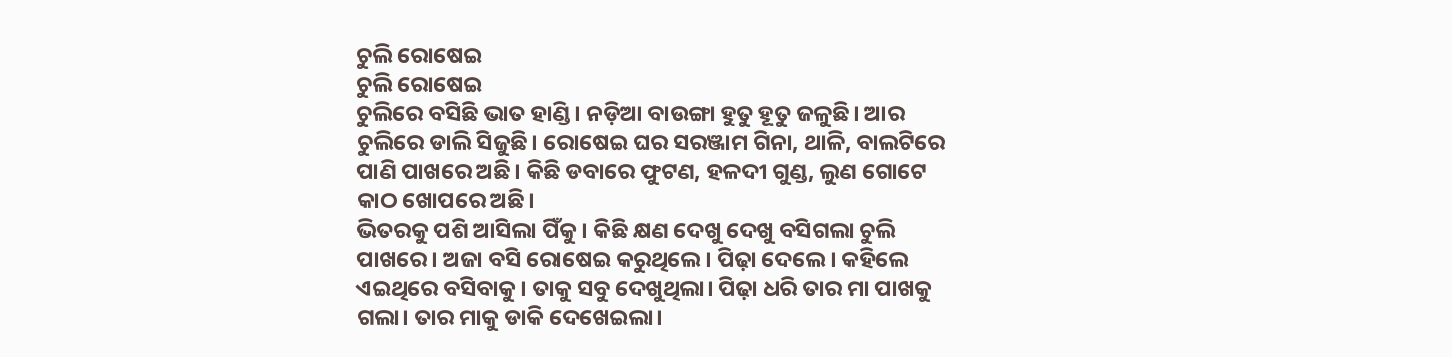ଚୁଲି ରୋଷେଇ
ଚୁଲି ରୋଷେଇ
ଚୁଲିରେ ବସିଛି ଭାତ ହାଣ୍ଡି। ନଡ଼ିଆ ବାଉଙ୍ଗା ହୁତୁ ହୂତୁ ଜଳୁଛି। ଆର ଚୁଲିରେ ଡାଲି ସିଜୁଛି। ରୋଷେଇ ଘର ସରଞ୍ଜାମ ଗିନା, ଥାଳି, ବାଲଟିରେ ପାଣି ପାଖରେ ଅଛି। କିଛି ଡବାରେ ଫୁଟଣ, ହଳଦୀ ଗୁଣ୍ଡ, ଲୁଣ ଗୋଟେ କାଠ ଖୋପରେ ଅଛି।
ଭିତରକୁ ପଶି ଆସିଲା ପିଁକୁ। କିଛି କ୍ଷଣ ଦେଖୁ ଦେଖୁ ବସିଗଲା ଚୁଲି ପାଖରେ। ଅଜା ବସି ରୋଷେଇ କରୁଥିଲେ। ପିଢ଼ା ଦେଲେ । କହିଲେ ଏଇଥିରେ ବସିବାକୁ। ତାକୁ ସବୁ ଦେଖୁଥିଲା। ପିଢ଼ା ଧରି ତାର ମା ପାଖକୁ ଗଲା। ତାର ମାକୁ ଡାକି ଦେଖେଇଲା।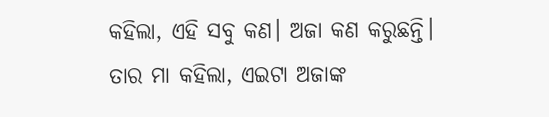କହିଲା, ଏହି ସବୁ କଣ। ଅଜା କଣ କରୁଛନ୍ତି। ତାର ମା କହିଲା, ଏଇଟା ଅଜାଙ୍କ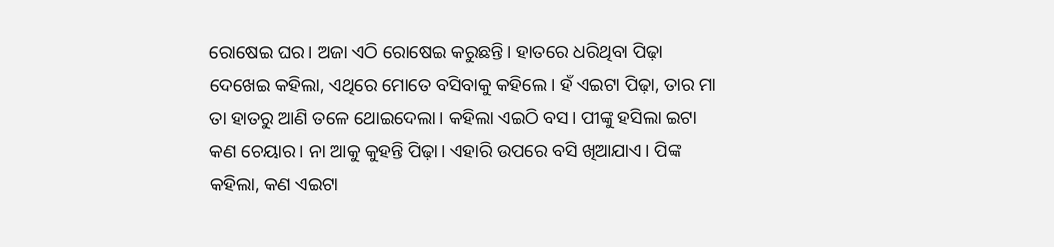ରୋଷେଇ ଘର। ଅଜା ଏଠି ରୋଷେଇ କରୁଛନ୍ତି। ହାତରେ ଧରିଥିବା ପିଢ଼ା ଦେଖେଇ କହିଲା, ଏଥିରେ ମୋତେ ବସିବାକୁ କହିଲେ। ହଁ ଏଇଟା ପିଢ଼ା, ତାର ମା ତା ହାତରୁ ଆଣି ତଳେ ଥୋଇଦେଲା। କହିଲା ଏଇଠି ବସ। ପୀଙ୍କୁ ହସିଲା ଇଟା କଣ ଚେୟାର। ନା ଆକୁ କୁହନ୍ତି ପିଢ଼ା। ଏହାରି ଉପରେ ବସି ଖିଆଯାଏ। ପିଙ୍କ କହିଲା, କଣ ଏଇଟା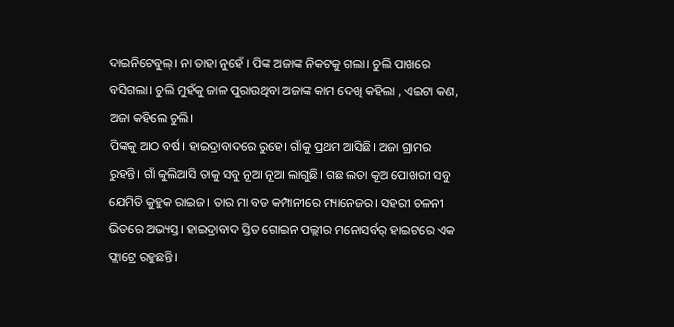ଦାଇନିଟେବୁଲ୍। ନା ତାହା ନୁହେଁ । ପିଙ୍କ ଅଜାଙ୍କ ନିକଟକୁ ଗଲା। ଚୁଲି ପାଖରେ ବସିଗଲା। ଚୁଲି ମୁହଁକୁ ଜାଳ ପୁରାଉଥିବା ଅଜାଙ୍କ କାମ ଦେଖି କହିଲା , ଏଇଟା କଣ, ଅଜା କହିଲେ ଚୁଲି।
ପିଙ୍କକୁ ଆଠ ବର୍ଷ। ହାଇଦ୍ରାବାଦରେ ରୁହେ। ଗାଁକୁ ପ୍ରଥମ ଆସିଛି। ଅଜା ଗ୍ରାମର ରୁହନ୍ତି। ଗାଁ ବ୍ବୁଲିଆସି ତାକୁ ସବୁ ନୂଆ ନୂଆ ଲାଗୁଛି। ଗଛ ଲତା କୂଅ ପୋଖରୀ ସବୁ ଯେମିତି କୁହୁକ ରାଇଜ। ତାର ମା ବଡ କମ୍ପାନୀରେ ମ୍ୟାନେଜର। ସହରୀ ଚଳନୀ ଭିତରେ ଅଭ୍ୟସ୍ତ। ହାଇଦ୍ରାବାଦ ସ୍ତିତ ଗୋଇନ ପଲ୍ଲୀର ମନୋସର୍ବର୍ ହାଇଟରେ ଏକ ଫ୍ଲାଟ୍ରେ ରହୁଛନ୍ତି।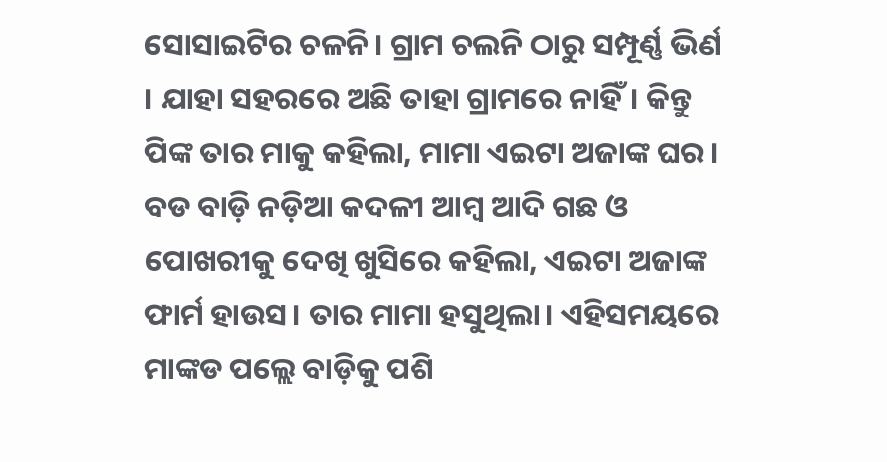ସୋସାଇଟିର ଚଳନି। ଗ୍ରାମ ଚଲନି ଠାରୁ ସମ୍ପୂର୍ଣ୍ଣ ଭିର୍ଣ । ଯାହା ସହରରେ ଅଛି ତାହା ଗ୍ରାମରେ ନାହିଁ। କିନ୍ତୁ ପିଙ୍କ ତାର ମାକୁ କହିଲା, ମାମା ଏଇଟା ଅଜାଙ୍କ ଘର। ବଡ ବାଡ଼ି ନଡ଼ିଆ କଦଳୀ ଆମ୍ବ ଆଦି ଗଛ ଓ ପୋଖରୀକୁ ଦେଖି ଖୁସିରେ କହିଲା, ଏଇଟା ଅଜାଙ୍କ ଫାର୍ମ ହାଉସ। ତାର ମାମା ହସୁଥିଲା। ଏହିସମୟରେ ମାଙ୍କଡ ପଲ୍ଲେ ବାଡ଼ିକୁ ପଶି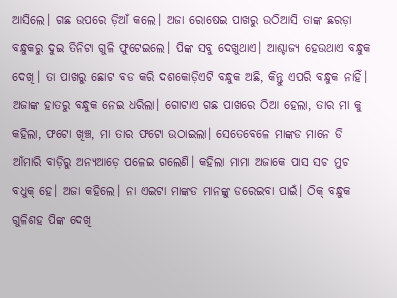ଆସିଲେ। ଗଛ ଉପରେ ଡ଼ିଆଁ କଲେ। ଅଜା ରୋଷେଇ ପାଖରୁ ଉଠିଆସି ତାଙ୍କ ଛରଡ଼ା ବନ୍ଧୁକରୁ ଦୁଇ ତିନିଟା ଗୁଳି ଫୁଟେଇଲେ। ପିଙ୍କ ସବୁ ଦେଖୁଥାଏ। ଆଶ୍ଚାଜ୍ୟ ହେଉଥାଏ ବନ୍ଧୁକ ଦେଖି। ତା ପାଖରୁ ଛୋଟ ବଡ କରି ଦଶକୋଡ଼ିଏଟି ବନ୍ଧୁକ ଅଛି, କିନ୍ତୁ ଏପରି ବନ୍ଧୁକ ନାହିଁ। ଅଜାଙ୍କ ହାତରୁ ବନ୍ଧୁକ ନେଇ ଧରିଲା। ଗୋଟାଏ ଗଛ ପାଖରେ ଠିଆ ହେଲା, ତାର ମା କୁ କହିଲା, ଫଟୋ ଖିଞ୍ଚ, ମା ତାର ଫଟୋ ଉଠାଇଲା। ସେତେବେଳେ ମାଙ୍କଡ ମାନେ ଡି ଆଁମାରି ବାଡ଼ିରୁ ଅନ୍ୟଆଡ଼େ ପଳେଇ ଗଲେଣି। କହିଲା ମାମା ଅଜାକେ ପାସ ସଚ ମୁଚ ବଧୁକ୍ ହେ। ଅଜା କହିଲେ। ନା ଏଇଟା ମାଙ୍କଡ ମାନଙ୍କୁ ଡରେଇବା ପାଇଁ। ଠିକ୍ ବନ୍ଧୁକ ଗୁଳିଶହ ପିଙ୍କ ଦେଖି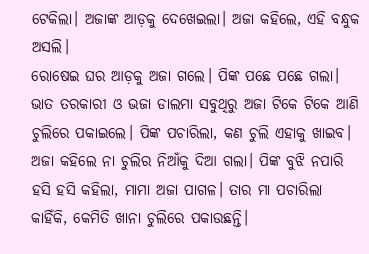ଟେକିଲା। ଅଜାଙ୍କ ଆଡ଼କୁ ଦେଖେଇଲା। ଅଜା କହିଲେ, ଏହି ବନ୍ଧୁକ ଅସଲି।
ରୋଷେଇ ଘର ଆଡ଼କୁ ଅଜା ଗଲେ। ପିଙ୍କ ପଛେ ପଛେ ଗଲା। ଭାତ ତରକାରୀ ଓ ଭଜା ଡାଲମା ସବୁଥିରୁ ଅଜା ଟିକେ ଟିକେ ଆଣି ଚୁଲିରେ ପକାଇଲେ। ପିଙ୍କ ପଚାରିଲା, କଣ ଚୁଲି ଏହାକୁ ଖାଇବ। ଅଜା କହିଲେ ନା ଚୁଲିର ନିଆଁକୁ ଦିଆ ଗଲା। ପିଙ୍କ ବୁଝି ନପାରି ହସି ହସି କହିଲା, ମାମା ଅଜା ପାଗଳ। ତାର ମା ପଚାରିଲା କାହିଁକି, କେମିତି ଖାନା ଚୁଲିରେ ପକାଉଛନ୍ତି।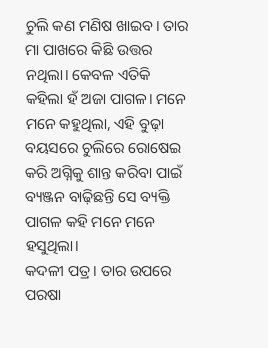ଚୁଲି କଣ ମଣିଷ ଖାଇବ। ତାର ମା ପାଖରେ କିଛି ଉତ୍ତର ନଥିଲା। କେବଳ ଏତିକି କହିଲା ହଁ ଅଜା ପାଗଳ। ମନେ ମନେ କହୁଥିଲା, ଏହି ବୁଢ଼ା ବୟସରେ ଚୁଲିରେ ରୋଷେଇ କରି ଅଗ୍ନିକୁ ଶାନ୍ତ କରିବା ପାଇଁ ବ୍ୟଞ୍ଜନ ବାଢ଼ିଛନ୍ତି ସେ ବ୍ୟକ୍ତି ପାଗଳ କହି ମନେ ମନେ ହସୁଥିଲା।
କଦଳୀ ପତ୍ର। ତାର ଉପରେ ପରଷା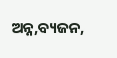ଅନ୍ନ,ବ୍ୟଜନ,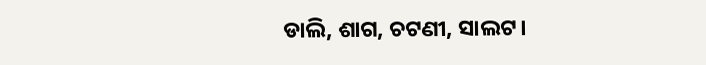ଡାଲି, ଶାଗ, ଚଟଣୀ, ସାଲଟ।